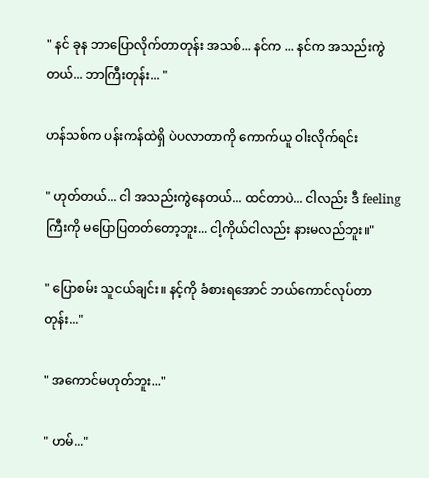" နင် ခုန ဘာပြောလိုက်တာတုန်း အသစ်... နင်က ... နင်က အသည်းကွဲတယ်... ဘာကြီးတုန်း... "

ဟန်သစ်က ပန်းကန်ထဲရှိ ပဲပလာတာကို ကောက်ယူ ဝါးလိုက်ရင်း

" ဟုတ်တယ်... ငါ အသည်းကွဲနေတယ်... ထင်တာပဲ... ငါလည်း ဒီ feeling ကြီးကို မပြောပြတတ်တော့ဘူး... ငါ့ကိုယ်ငါလည်း နားမလည်ဘူး။"

" ပြောစမ်း သူငယ်ချင်း။ နင့်ကို ခံစားရအောင် ဘယ်ကောင်လုပ်တာတုန်း..."

" အကောင်မဟုတ်ဘူး..."

" ဟမ်..."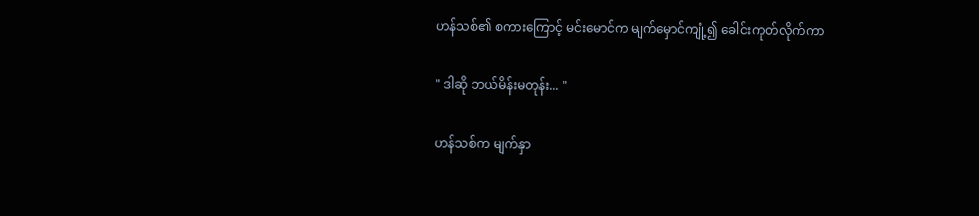ဟန်သစ်၏ စကားကြောင့် မင်းမောင်က မျက်မှောင်ကျုံ့၍ ခေါင်းကုတ်လိုက်ကာ

" ဒါဆို ဘယ်မိန်းမတုန်း... "

ဟန်သစ်က မျက်နှာ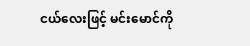ငယ်လေးဖြင့် မင်းမောင်ကို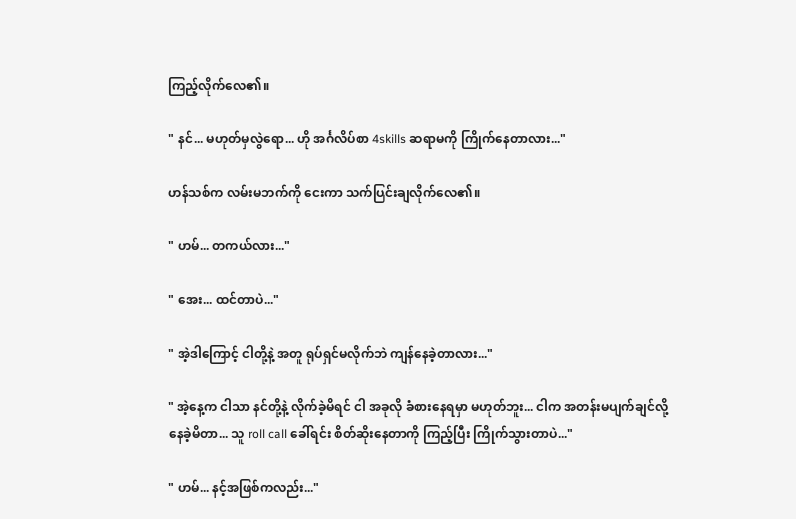ကြည့်လိုက်လေ၏။

" နင်... မဟုတ်မှလွဲရော... ဟို အင်္ဂလိပ်စာ 4skills ဆရာမကို ကြိုက်နေတာလား..."

ဟန်သစ်က လမ်းမဘက်ကို ငေးကာ သက်ပြင်းချလိုက်လေ၏။

" ဟမ်... တကယ်လား..."

" အေး... ထင်တာပဲ..."

" အဲ့ဒါကြောင့် ငါတို့နဲ့ အတူ ရုပ်ရှင်မလိုက်ဘဲ ကျန်နေခဲ့တာလား..."

" အဲ့နေ့က ငါသာ နင်တို့နဲ့ လိုက်ခဲ့မိရင် ငါ အခုလို ခံစားနေရမှာ မဟုတ်ဘူး... ငါက အတန်းမပျက်ချင်လို့ နေခဲ့မိတာ... သူ roll call ခေါ်ရင်း စိတ်ဆိုးနေတာကို ကြည့်ပြီး ကြိုက်သွားတာပဲ..."

" ဟမ်... နင့်အဖြစ်ကလည်း..."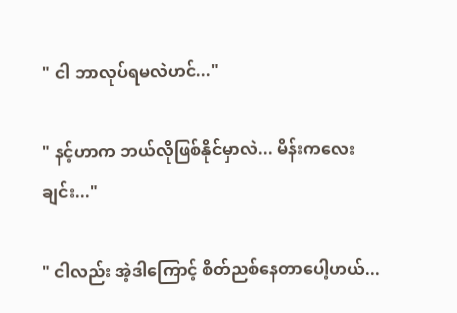" ငါ ဘာလုပ်ရမလဲဟင်..."

" နင့်ဟာက ဘယ်လိုဖြစ်နိုင်မှာလဲ... မိန်းကလေးချင်း..."

" ငါလည်း အဲ့ဒါကြောင့် စိတ်ညစ်နေတာပေါ့ဟယ်...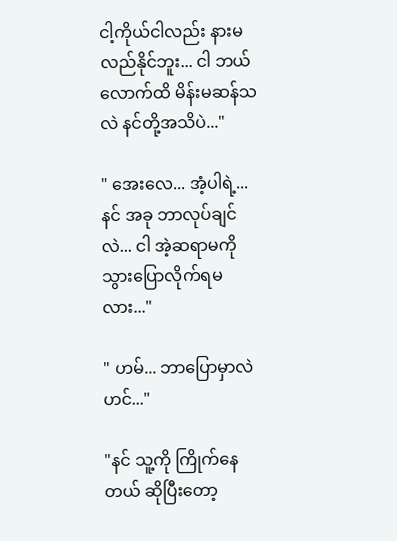ငါ့ကိုယ်ငါလည်း နားမလည်နိုင်ဘူး... ငါ ဘယ်လောက်ထိ မိန်းမဆန်သလဲ နင်တို့အသိပဲ..."

" အေးလေ... အံ့ပါရဲ့... နင် အခု ဘာလုပ်ချင်လဲ... ငါ အဲ့ဆရာမကို သွားပြောလိုက်ရမလား..."

" ဟမ်... ဘာပြောမှာလဲဟင်..."

"နင် သူ့ကို ကြိုက်နေတယ် ဆိုပြီးတော့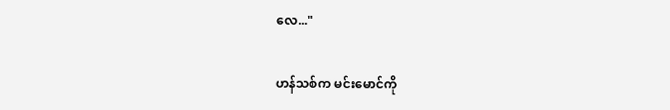လေ..."

ဟန်သစ်က မင်းမောင်ကို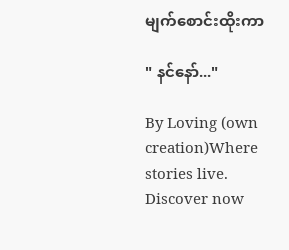မျက်စောင်းထိုးကာ

" နင်နော်..."

By Loving (own creation)Where stories live. Discover now